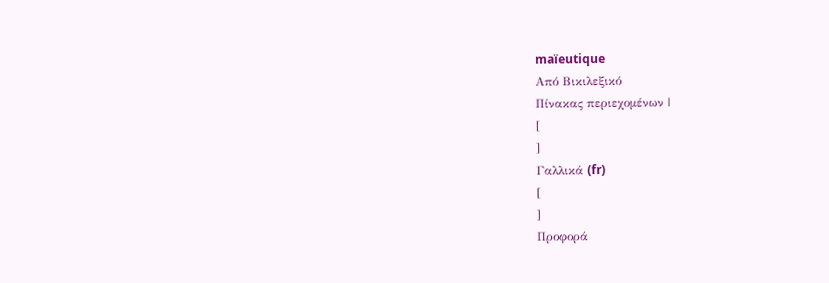maïeutique
Από Βικιλεξικό
Πίνακας περιεχομένων |
[
]
Γαλλικά (fr)
[
]
Προφορά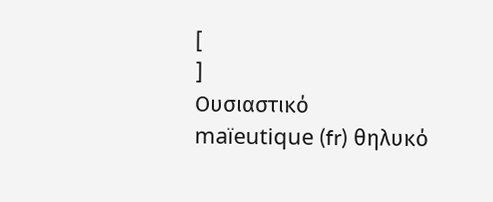[
]
Ουσιαστικό
maïeutique (fr) θηλυκό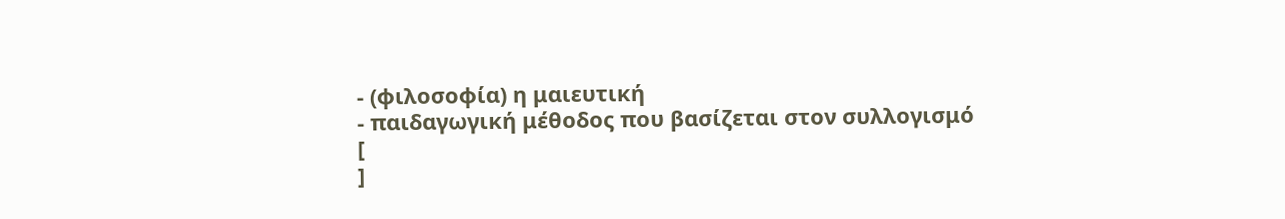- (φιλοσοφία) η μαιευτική
- παιδαγωγική μέθοδος που βασίζεται στον συλλογισμό
[
]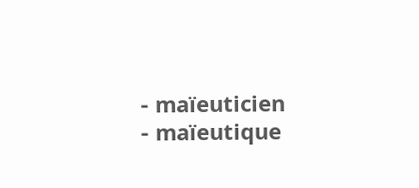- maïeuticien
- maïeutique